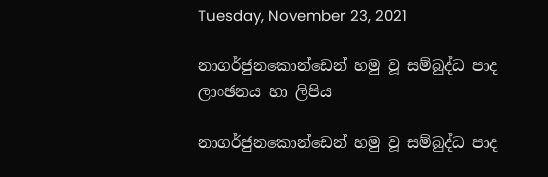Tuesday, November 23, 2021

නාගර්ජුනකොන්ඩෙන් හමු වූ සම්බුද්ධ පාද ලාංඡනය හා ලිපිය

නාගර්ජුනකොන්ඩෙන් හමු වූ සම්බුද්ධ පාද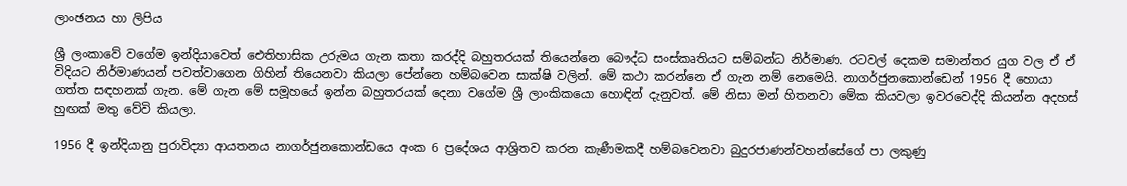ලාංඡනය හා ලිපිය

ශ්‍රී ලංකාවේ වගේම ඉන්දියාවෙත් ඓතිහාසික උරුමය ගැන කතා කරද්දි බහුතරයක් තියෙන්නෙ බෞද්ධ සංස්කෘතියට සම්බන්ධ නිර්මාණ. රටවල් දෙකම සමාන්තර යුග වල ඒ ඒ විදියට නිර්මාණයන් පවත්වාගෙන ගිහින් තියෙනවා කියලා පේන්නෙ හම්බවෙන සාක්ෂි වලින්. මේ කථා කරන්නෙ ඒ ගැන නම් නෙමෙයි. නාගර්ජුනකොන්ඩෙන් 1956 දී හොයා ගත්ත සඳහනක් ගැන. මේ ගැන මේ සමූහයේ ඉන්න බහුතරයක් දෙනා වගේම ශ්‍රී ලාංකිකයො හොඳින් දැනුවත්. මේ නිසා මන් හිතනවා මේක කියවලා ඉවරවෙද්දි කියන්න අදහස් හුඟක් මතු වේවි කියලා.

1956 දී ඉන්දියානු පුරාවිද්‍යා ආයතනය නාගර්ජුනකොන්ඩයෙ අංක 6 ප්‍රදේශය ආශ්‍රිතව කරන කැණීමකදී හම්බවෙනවා බුදුරජාණන්වහන්සේගේ පා ලකුණු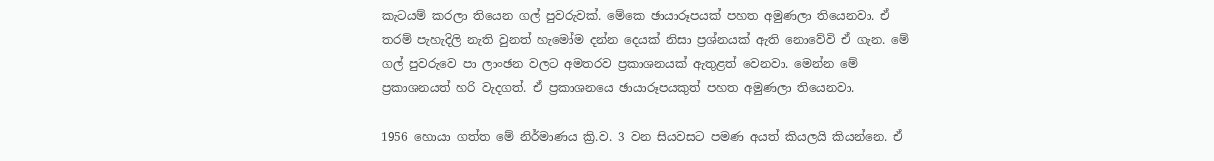කැටයම් කරලා තියෙන ගල් පුවරුවක්. මේකෙ ඡායාරූපයක් පහත අමුණලා තියෙනවා. ඒ තරම් පැහැදිලි නැති වුනත් හැමෝම දන්න දෙයක් නිසා ප්‍රශ්නයක් ඇති නොවේවි ඒ ගැන. මේ ගල් පුවරුවෙ පා ලාංඡන වලට අමතරව ප්‍රකාශනයක් ඇතුළත් වෙනවා. මෙන්න මේ ප්‍රකාශනයත් හරි වැදගත්. ඒ ප්‍රකාශනයෙ ඡායාරූපයකුත් පහත අමුණලා තියෙනවා.

1956 හොයා ගත්ත මේ නිර්මාණය ක්‍රි.ව. 3 වන සියවසට පමණ අයත් කියලයි කියන්නෙ. ඒ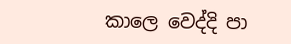කාලෙ වෙද්දි පා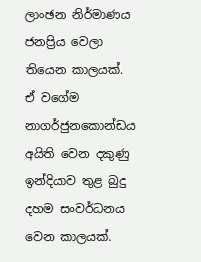ලාංඡන නිර්මාණය ජනප්‍රිය වෙලා තියෙන කාලයක්. ඒ වගේම නාගර්ජුනකොන්ඩය අයිති වෙන දකුණු ඉන්දියාව තුළ බුදු දහම සංවර්ධනය වෙන කාලයක්.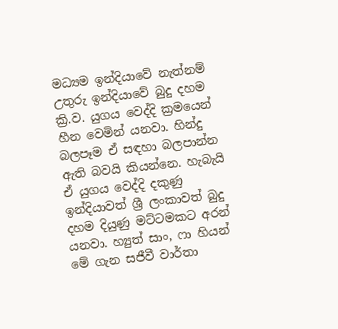මධ්‍යම ඉන්දියාවේ නැත්නම් උතුරු ඉන්දියාවේ බුදු දහම ක්‍රි.ව. යුගය වෙද්දි ක්‍රමයෙන් හීන වෙමින් යනවා. හින්දු බලපෑම ඒ සඳහා බලපාන්න ඇති බවයි කියන්නෙ. හැබැයි ඒ යුගය වෙද්දි දකුණු ඉන්දියාවත් ශ්‍රී ලංකාවත් බුදු දහම දියුණු මට්ටමකට අරන් යනවා. හ්‍යුත් සාං, ෆා හියන් මේ ගැන සජීවී වාර්තා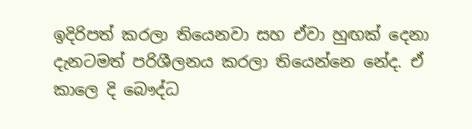ඉදිරිපත් කරලා තියෙනවා සහ ඒවා හුඟක් දෙනා දැනටමත් පරිශීලනය කරලා තියෙන්නෙ නේද. ඒ කාලෙ දි බෞද්ධ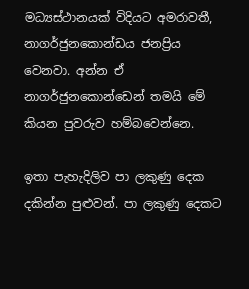මධ්‍යස්ථානයක් විදියට අමරාවතී, නාගර්ජුනකොන්ඩය ජනප්‍රිය වෙනවා. අන්න ඒ නාගර්ජුනකොන්ඩෙන් තමයි මේ කියන පුවරුව හම්බවෙන්නෙ.

ඉතා පැහැදිලිව පා ලකුණු දෙක දකින්න පුළුවන්. පා ලකුණු දෙකට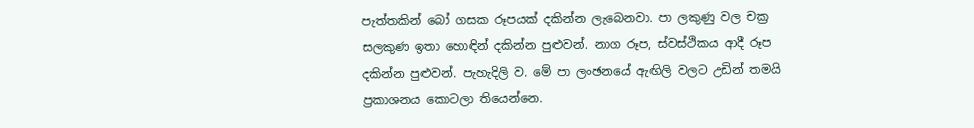පැත්තකින් බෝ ගසක රූපයක් දකින්න ලැබෙනවා. පා ලකුණු වල චක්‍ර සලකුණ ඉතා හොඳින් දකින්න පුළුවන්. නාග රූප, ස්වස්ථිකය ආදී රූප දකින්න පුළුවන්. පැහැදිලි ව. මේ පා ලංඡනයේ ඇඟිලි වලට උඩින් තමයි ප්‍රකාශනය කොටලා තියෙන්නෙ.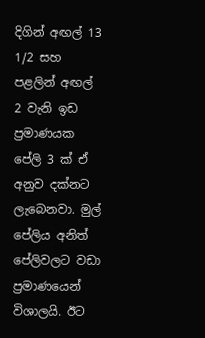දිගින් අඟල් 13 1/2 සහ පළලින් අඟල් 2 වැනි ඉඩ ප්‍රමාණයක පේලි 3 ක් ඒ අනුව දක්නට ලැබෙනවා. මුල් පේලිය අනිත් පේලිවලට වඩා ප්‍රමාණයෙන් විශාලයි. ඊට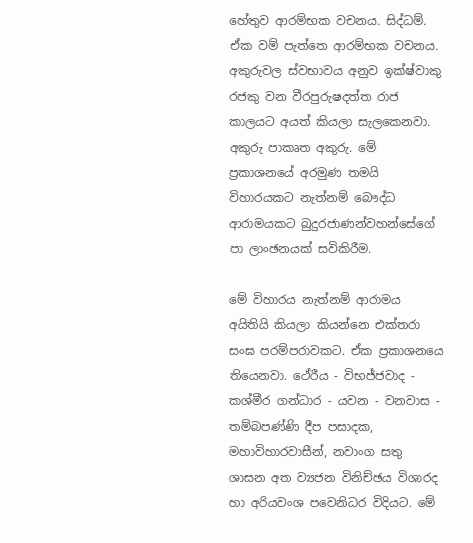හේතුව ආරම්භක වචනය. සිද්ධම්. ඒක වම් පැත්තෙ ආරම්භක වචනය. අකුරුවල ස්වභාවය අනුව ඉක්ෂ්වාකු රජකු වන වීරපුරුෂදත්ත රාජ කාලයට අයත් කියලා සැලකෙනවා. අකුරු පාකෘත අකුරු. මේ ප්‍රකාශනයේ අරමුණ තමයි විහාරයකට නැත්නම් බෞද්ධ ආරාමයකට බුදුරජාණන්වහන්සේගේ පා ලාංඡනයක් සවිකිරීම.

මේ විහාරය නැත්නම් ආරාමය අයිතියි කියලා කියන්නෙ එක්තරා සංඝ පරම්පරාවකට. ඒක ප්‍රකාශනයෙ තියෙනවා. ථේරීය - විභජ්ජවාද - කශ්මීර ගන්ධාර - යවන - වනවාස - තම්බපණ්ණි දීප පසාදක, මහාවිහාරවාසීන්, නවාංග සතු ශාසන අත ව්‍යජන විනිච්ඡය විශාරද හා අරියවංශ පවෙනිධර විදියට. මේ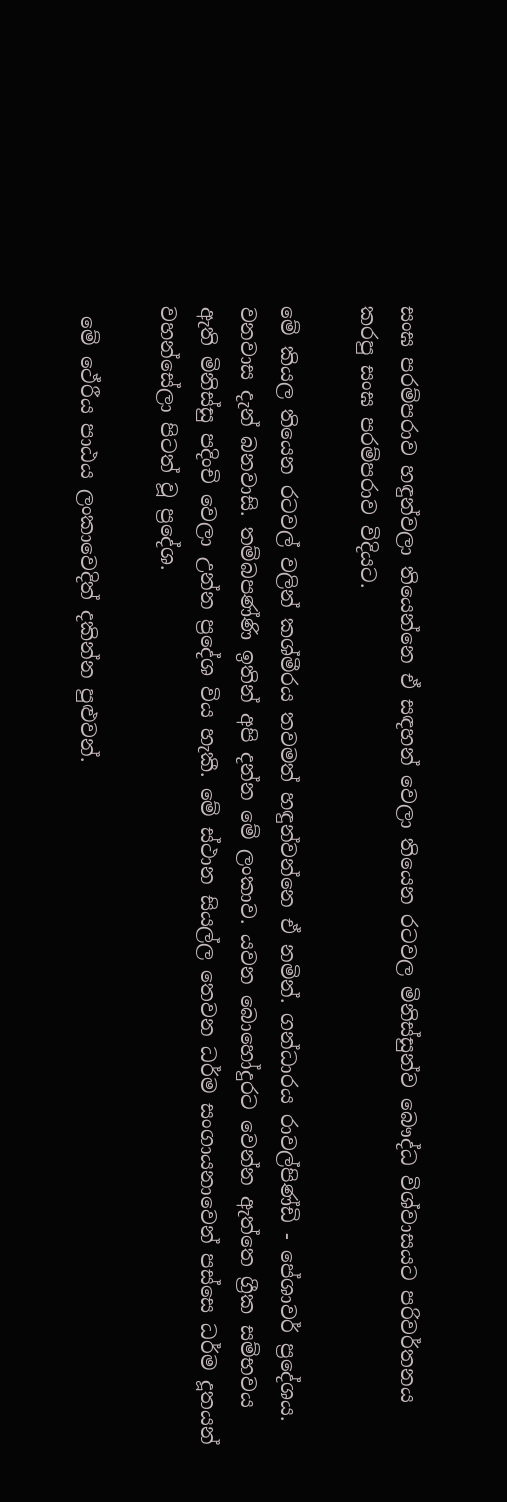සංඝ පරම්පරාව හඳුන්වලා තියෙන්නෙ ඒ සඳහන් වෙලා තියෙන රටවල මිනිස්සුන්ව බෞද්ධ විශ්වාසයට පරිවර්තනය කරපු සංඝ පරම්පරාව විදියට.

මේ කියල තියෙන රටවල් වලින් කශ්මීරය තවමත් හඳුන්වන්නෙ ඒ නමින්. ගන්ධාරය රාවල්පිණ්ඩි - පේශාවර් ප්‍රදේශය. වනවාස දැන් බනවාසි. තම්බපණ්ණි ඉතින් අපි දන්න මේ ලංකාව. යවන බොහෝදුරට වෙන්න ඇත්තෙ ග්‍රීක සම්භවය ඇති මිනිස්සු පදිංචි වෙලා උන්න ප්‍රදේශ විය හැකී. මේ ස්ථාන සියල්ල තෙවන ධර්ම සංගායනාවෙන් පස්සෙ ධර්ම දූතයන් වහන්සේලා පිටත් වූ ප්‍රදේශ.

 මේ ථේරීය පාඨය ලංකාවෙදිත් දකින්න පුළුවන්.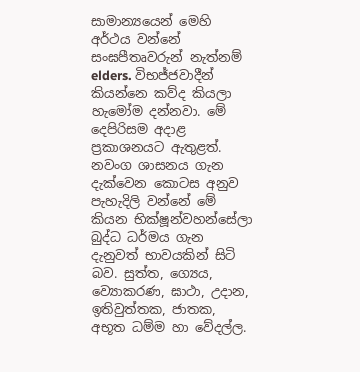සාමාන්‍යයෙන් මෙහි අර්ථය වන්නේ සංඝපීතෘවරුන් නැත්නම් elders. විභජ්ජවාදීන් කියන්නෙ කව්ද කියලා හැමෝම දන්නවා. මේ දෙපිරිසම අදාළ ප්‍රකාශනයට ඇතුළත්. නවංග ශාසනය ගැන දැක්වෙන කොටස අනුව පැහැදිලි වන්නේ මේ කියන භික්ෂූන්වහන්සේලා බුද්ධ ධර්මය ගැන දැනුවත් භාවයකින් සිටි බව. සුත්ත, ග්‍යෙය, ව්‍යොකරණ, ඝාථා, උදාන, ඉතිවුත්තක, ජාතක, අභූත ධම්ම හා වේදල්ල.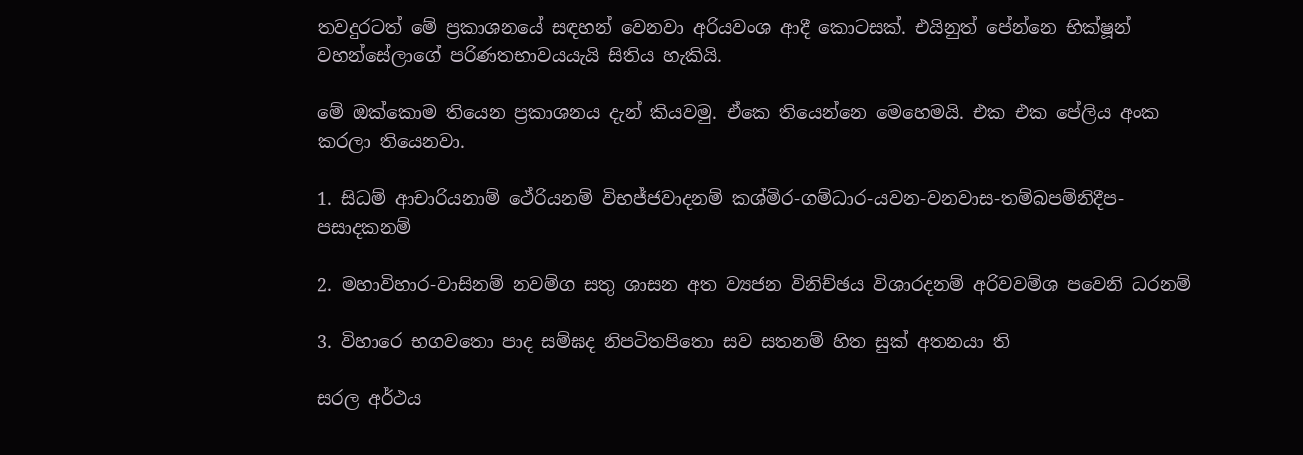තවදුරටත් මේ ප්‍රකාශනයේ සඳහන් වෙනවා අරියවංශ ආදී කොටසක්. එයිනුත් පේන්නෙ භික්ෂූන් වහන්සේලාගේ පරිණතභාවයයැයි සිතිය හැකියි.

මේ ඔක්කොම තියෙන ප්‍රකාශනය දැන් කියවමු. ඒකෙ තියෙන්නෙ මෙහෙමයි. එක එක පේලිය අංක කරලා තියෙනවා.

1. සිධම් ආචාරියනාම් ථේරියනම් විභජ්ජවාදනම් කශ්මිර-ගම්ධාර-යවන-වනවාස-තම්බපම්නිදීප-පසාදකනම්

2. මහාවිහාර-වාසිනම් නවම්ග සතු ශාසන අත ව්‍යජන විනිච්ඡය විශාරදනම් අරිවවම්ශ පවෙනි ධරනම්

3. විහාරෙ භගවතො පාද සම්ඝද නිපටිතපිතො සව සතනම් හිත සුක් අතනයා ති

සරල අර්ථය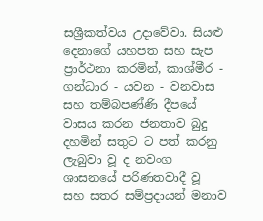සශ්‍රීකත්වය උදාවේවා. සියළු දෙනාගේ යහපත සහ සැප ප්‍රාර්ථනා කරමින්, කාශ්මීර - ගන්ධාර - යවන - වනවාස සහ තම්බපණ්ණි දීපයේ වාසය කරන ජනතාව බුදු දහමින් සතුට ට පත් කරනු ලැබුවා වූ ද නවංග ශාසනයේ පරිණතවාදී වූ සහ සතර සම්ප්‍රදායන් මනාව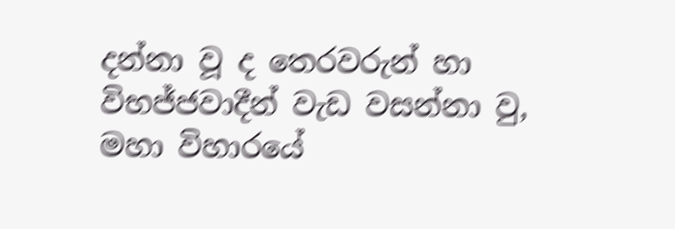දන්නා වූ ද තෙරවරුන් හා විභජ්ජවාදීන් වැඩ වසන්නා වු, මහා විහාරයේ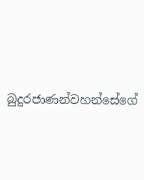බුදුරජාණන්වහන්සේගේ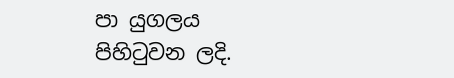පා යුගලය පිහිටුවන ලදි.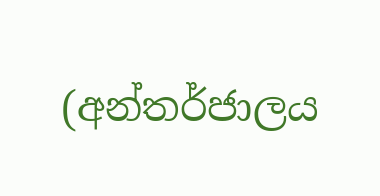(අන්තර්ජාලය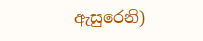ඇසුරෙනි)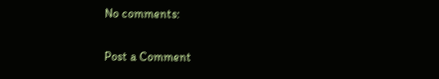No comments:

Post a Comment